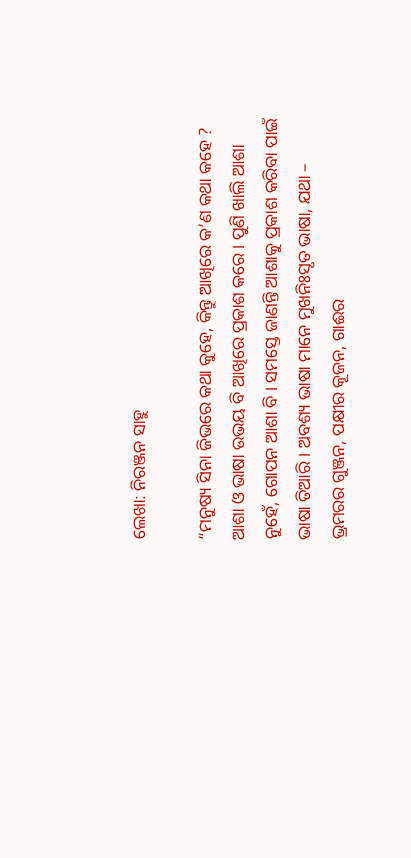ଲେଖା: ନିରଞ୍ଜନ ସାହୁ

“ମନୁଷ୍ୟ ସିନା ଜିଭରେ କଥା କୁହେ, କିନ୍ତୁ ଆଖିରେ କ’ଣ କଥା କହେ ? ଆଶା ଓ ଭାଷା ଉଭୟ ବି ଆଖିରେ ପ୍ରକାଶ କରେ । ପୁଣି ଖାଲି ଆଶା ନୁହେଁ, ଗୋପନ ଆଶା ବି । ସମସ୍ତେ ଜାଣନ୍ତି ଆଶାକୁ ପ୍ରକାଶ କରିବା ପାଇଁ ଭାଷା ତିଆରି । ଅବଶ୍ୟ ଭାଷା ମାନେ ମୁଖନିଃସୃତ ଭାଷା, ଯଥା – ଭ୍ରମରର ଗୁଞ୍ଜନ, ପକ୍ଷୀର କୂଜନ, ଗାଈର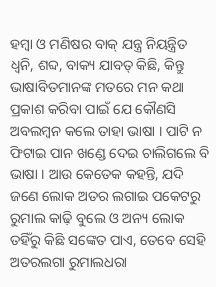ହମ୍ବା ଓ ମଣିଷର ବାକ୍ ଯନ୍ତ୍ର ନିୟନ୍ତ୍ରିତ ଧ୍ଵନି, ଶବ୍ଦ, ବାକ୍ୟ ଯାବତ୍ କିଛି, କିନ୍ତୁ ଭାଷାବିତମାନଙ୍କ ମତରେ ମନ କଥା ପ୍ରକାଶ କରିବା ପାଇଁ ଯେ କୌଣସି ଅବଲମ୍ବନ କଲେ ତାହା ଭାଷା । ପାଟି ନ ଫିଟାଇ ପାନ ଖଣ୍ଡେ ଦେଇ ଚାଲିଗଲେ ବି ଭାଷା । ଆଉ କେତେକ କହନ୍ତି, ଯଦି ଜଣେ ଲୋକ ଅତର ଲଗାଇ ପକେଟରୁ ରୁମାଲ କାଢ଼ି ବୁଲେ ଓ ଅନ୍ୟ ଲୋକ ତହିଁରୁ କିଛି ସଙ୍କେତ ପାଏ, ତେବେ ସେହି ଅତରଲଗା ରୁମାଲଧରା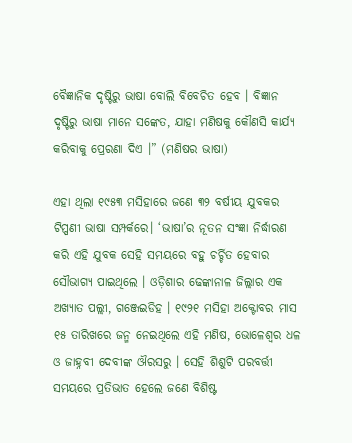ବୈଜ୍ଞାନିକ ଦୃଷ୍ଟିରୁ ଭାଷା ବୋଲି ବିବେଚିତ ହେବ । ବିଜ୍ଞାନ ଦୃଷ୍ଟିରୁ ଭାଷା ମାନେ ସଙ୍କେତ, ଯାହା ମଣିଷକୁ କୌଣସି କାର୍ଯ୍ୟ କରିବାକୁ ପ୍ରେରଣା ଦିଏ ।” (ମଣିଷର ଭାଷା)

ଏହା ଥିଲା ୧୯୫୩ ମସିହାରେ ଜଣେ ୩୨ ବର୍ଷୀୟ ଯୁବକର ଟିପ୍ପଣୀ ଭାଷା ସମ୍ପର୍କରେ। ‘ଭାଷା’ର ନୂତନ ସଂଜ୍ଞା ନିର୍ଦ୍ଧାରଣ କରି ଏହି ଯୁବକ ସେହି ସମୟରେ ବହୁ ଚର୍ଚ୍ଚିତ ହେବାର ସୌଭାଗ୍ୟ ପାଇଥିଲେ । ଓଡ଼ିଶାର ଢେଙ୍କାନାଳ ଜିଲ୍ଲାର ଏକ ଅଖ୍ୟାତ ପଲ୍ଲୀ, ଗଞ୍ଜେଇଡିହ । ୧୯୨୧ ମସିହା ଅକ୍ଟୋବର ମାସ ୧୫ ତାରିଖରେ ଜନ୍ମ ନେଇଥିଲେ ଏହି ମଣିଷ, ଭୋଳେଶ୍ଵର ଧଳ ଓ ଜାହ୍ନବୀ ଦେବୀଙ୍କ ଔରସରୁ । ସେହି ଶିଶୁଟି ପରବର୍ତ୍ତୀ ସମୟରେ ପ୍ରତିଭାତ ହେଲେ ଜଣେ ବିଶିଷ୍ଟ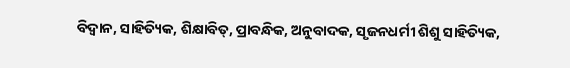ବିଦ୍ୱାନ, ସାହିତ୍ୟିକ, ଶିକ୍ଷାବିତ୍, ପ୍ରାବନ୍ଧିକ, ଅନୁବାଦକ, ସୃଜନଧର୍ମୀ ଶିଶୁ ସାହିତ୍ୟିକ,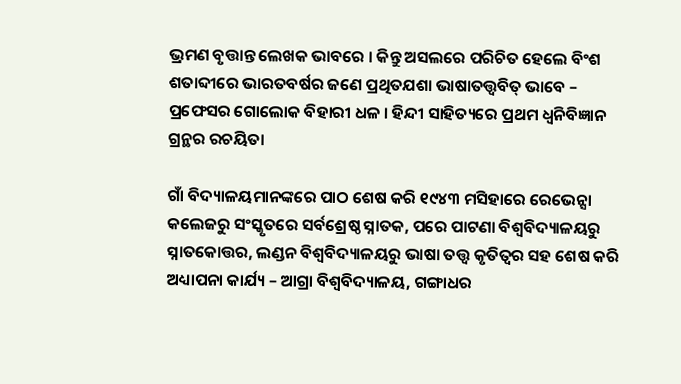ଭ୍ରମଣ ବୃତ୍ତାନ୍ତ ଲେଖକ ଭାବରେ । କିନ୍ତୁ ଅସଲରେ ପରିଚିତ ହେଲେ ବିଂଶ ଶତାବ୍ଦୀରେ ଭାରତବର୍ଷର ଜଣେ ପ୍ରଥିତଯଶା ଭାଷାତତ୍ତ୍ଵବିତ୍ ଭାବେ – ପ୍ରଫେସର ଗୋଲୋକ ବିହାରୀ ଧଳ । ହିନ୍ଦୀ ସାହିତ୍ୟରେ ପ୍ରଥମ ଧ୍ଵନିବିଜ୍ଞାନ ଗ୍ରନ୍ଥର ରଚୟିତା

ଗାଁ ବିଦ୍ୟାଳୟମାନଙ୍କରେ ପାଠ ଶେଷ କରି ୧୯୪୩ ମସିହାରେ ରେଭେନ୍ସା କଲେଜରୁ ସଂସ୍କୃତରେ ସର୍ବଶ୍ରେଷ୍ଠ ସ୍ନାତକ, ପରେ ପାଟଣା ବିଶ୍ଵବିଦ୍ୟାଳୟରୁ ସ୍ନାତକୋତ୍ତର, ଲଣ୍ଡନ ବିଶ୍ୱବିଦ୍ୟାଳୟରୁ ଭାଷା ତତ୍ତ୍ଵ କୃତିତ୍ଵର ସହ ଶେଷ କରି ଅଧ୍ୟାପନା କାର୍ଯ୍ୟ – ଆଗ୍ରା ବିଶ୍ଵବିଦ୍ୟାଳୟ, ଗଙ୍ଗାଧର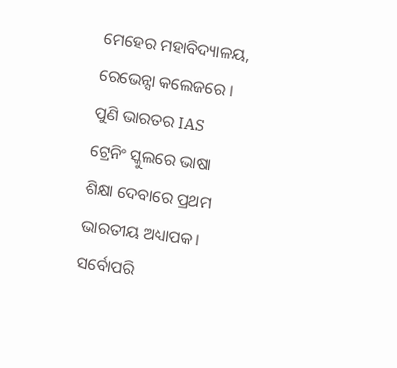ମେହେର ମହାବିଦ୍ୟାଳୟ, ରେଭେନ୍ସା କଲେଜରେ । ପୁଣି ଭାରତର IAS ଟ୍ରେନିଂ ସ୍କୁଲରେ ଭାଷା ଶିକ୍ଷା ଦେବାରେ ପ୍ରଥମ ଭାରତୀୟ ଅଧ୍ୟାପକ। ସର୍ବୋପରି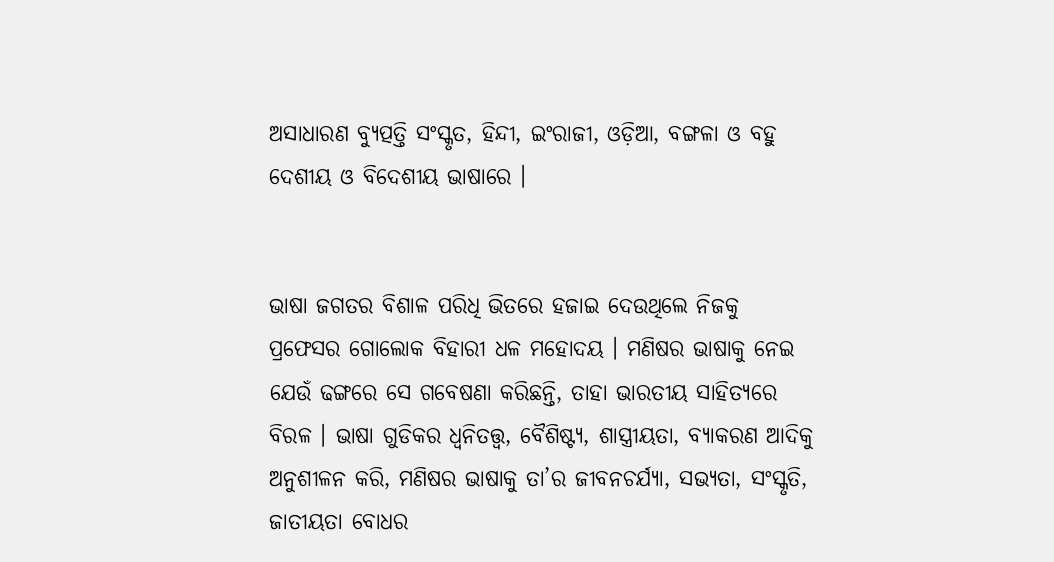ଅସାଧାରଣ ବ୍ୟୁତ୍ପତ୍ତି ସଂସ୍କୃତ, ହିନ୍ଦୀ, ଇଂରାଜୀ, ଓଡ଼ିଆ, ବଙ୍ଗଳା ଓ ବହୁ ଦେଶୀୟ ଓ ବିଦେଶୀୟ ଭାଷାରେ ।


ଭାଷା ଜଗତର ବିଶାଳ ପରିଧି ଭିତରେ ହଜାଇ ଦେଉଥିଲେ ନିଜକୁ ପ୍ରଫେସର ଗୋଲୋକ ବିହାରୀ ଧଳ ମହୋଦୟ । ମଣିଷର ଭାଷାକୁ ନେଇ ଯେଉଁ ଢଙ୍ଗରେ ସେ ଗବେଷଣା କରିଛନ୍ତି, ତାହା ଭାରତୀୟ ସାହିତ୍ୟରେ ବିରଳ । ଭାଷା ଗୁଡିକର ଧ୍ଵନିତତ୍ତ୍ଵ, ବୈଶିଷ୍ଟ୍ୟ, ଶାସ୍ତ୍ରୀୟତା, ବ୍ୟାକରଣ ଆଦିକୁ ଅନୁଶୀଳନ କରି, ମଣିଷର ଭାଷାକୁ ତା’ର ଜୀବନଚର୍ଯ୍ୟା, ସଭ୍ୟତା, ସଂସ୍କୃତି, ଜାତୀୟତା ବୋଧର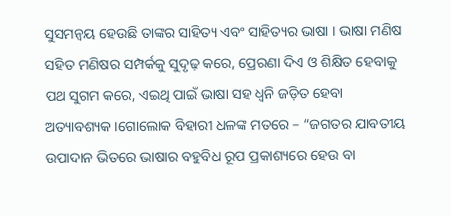ସୁସମନ୍ଵୟ ହେଉଛି ତାଙ୍କର ସାହିତ୍ୟ ଏବଂ ସାହିତ୍ୟର ଭାଷା । ଭାଷା ମଣିଷ ସହିତ ମଣିଷର ସମ୍ପର୍କକୁ ସୁଦୃଢ଼ କରେ, ପ୍ରେରଣା ଦିଏ ଓ ଶିକ୍ଷିତ ହେବାକୁ ପଥ ସୁଗମ କରେ, ଏଇଥି ପାଇଁ ଭାଷା ସହ ଧ୍ଵନି ଜଡ଼ିତ ହେବା ଅତ୍ୟାବଶ୍ୟକ ।ଗୋଲୋକ ବିହାରୀ ଧଳଙ୍କ ମତରେ – “ଜଗତର ଯାବତୀୟ ଉପାଦାନ ଭିତରେ ଭାଷାର ବହୁବିଧ ରୂପ ପ୍ରକାଶ୍ୟରେ ହେଉ ବା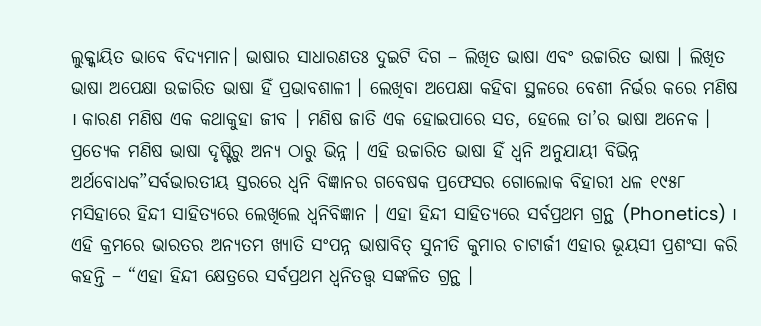ଲୁକ୍କାୟିତ ଭାବେ ବିଦ୍ୟମାନ। ଭାଷାର ସାଧାରଣତଃ ଦୁଇଟି ଦିଗ – ଲିଖିତ ଭାଷା ଏବଂ ଉଚ୍ଚାରିତ ଭାଷା । ଲିଖିତ ଭାଷା ଅପେକ୍ଷା ଉଚ୍ଚାରିତ ଭାଷା ହିଁ ପ୍ରଭାବଶାଳୀ । ଲେଖିବା ଅପେକ୍ଷା କହିବା ସ୍ଥଳରେ ବେଶୀ ନିର୍ଭର କରେ ମଣିଷ । କାରଣ ମଣିଷ ଏକ କଥାକୁହା ଜୀବ । ମଣିଷ ଜାତି ଏକ ହୋଇପାରେ ସତ, ହେଲେ ତା’ର ଭାଷା ଅନେକ । ପ୍ରତ୍ୟେକ ମଣିଷ ଭାଷା ଦୃଷ୍ଟିରୁ ଅନ୍ୟ ଠାରୁ ଭିନ୍ନ । ଏହି ଉଚ୍ଚାରିତ ଭାଷା ହିଁ ଧ୍ଵନି ଅନୁଯାୟୀ ବିଭିନ୍ନ ଅର୍ଥବୋଧକ”ସର୍ବଭାରତୀୟ ସ୍ତରରେ ଧ୍ଵନି ବିଜ୍ଞାନର ଗବେଷକ ପ୍ରଫେସର ଗୋଲୋକ ବିହାରୀ ଧଳ ୧୯୫୮ ମସିହାରେ ହିନ୍ଦୀ ସାହିତ୍ୟରେ ଲେଖିଲେ ଧ୍ଵନିବିଜ୍ଞାନ । ଏହା ହିନ୍ଦୀ ସାହିତ୍ୟରେ ସର୍ବପ୍ରଥମ ଗ୍ରନ୍ଥ (Phonetics) । ଏହି କ୍ରମରେ ଭାରତର ଅନ୍ୟତମ ଖ୍ୟାତି ସଂପନ୍ନ ଭାଷାବିତ୍ ସୁନୀତି କୁମାର ଚାଟାର୍ଜୀ ଏହାର ଭୂୟସୀ ପ୍ରଶଂସା କରି କହନ୍ତି – “ଏହା ହିନ୍ଦୀ କ୍ଷେତ୍ରରେ ସର୍ବପ୍ରଥମ ଧ୍ଵନିତତ୍ତ୍ଵ ସଙ୍କଳିତ ଗ୍ରନ୍ଥ ।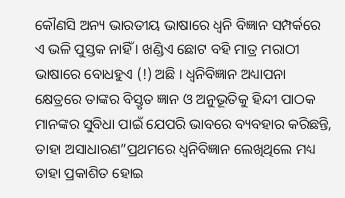କୌଣସି ଅନ୍ୟ ଭାରତୀୟ ଭାଷାରେ ଧ୍ଵନି ବିଜ୍ଞାନ ସମ୍ପର୍କରେ ଏ ଭଳି ପୁସ୍ତକ ନାହିଁ । ଖଣ୍ଡିଏ ଛୋଟ ବହି ମାତ୍ର ମରାଠୀ ଭାଷାରେ ବୋଧହୁଏ (!) ଅଛି । ଧ୍ଵନିବିଜ୍ଞାନ ଅଧ୍ୟାପନା କ୍ଷେତ୍ରରେ ତାଙ୍କର ବିସ୍ତୃତ ଜ୍ଞାନ ଓ ଅନୁଭୂତିକୁ ହିନ୍ଦୀ ପାଠକ ମାନଙ୍କର ସୁବିଧା ପାଇଁ ଯେପରି ଭାବରେ ବ୍ୟବହାର କରିଛନ୍ତି, ତାହା ଅସାଧାରଣ”ପ୍ରଥମରେ ଧ୍ଵନିବିଜ୍ଞାନ ଲେଖିଥିଲେ ମଧ୍ୟ ତାହା ପ୍ରକାଶିତ ହୋଇ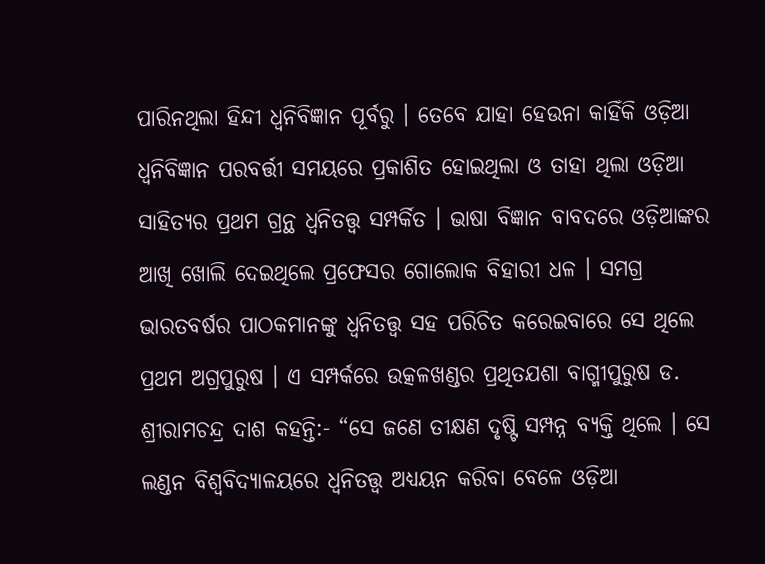ପାରିନଥିଲା ହିନ୍ଦୀ ଧ୍ଵନିବିଜ୍ଞାନ ପୂର୍ବରୁ । ତେବେ ଯାହା ହେଉନା କାହିଁକି ଓଡ଼ିଆ ଧ୍ଵନିବିଜ୍ଞାନ ପରବର୍ତ୍ତୀ ସମୟରେ ପ୍ରକାଶିତ ହୋଇଥିଲା ଓ ତାହା ଥିଲା ଓଡ଼ିଆ ସାହିତ୍ୟର ପ୍ରଥମ ଗ୍ରନ୍ଥ ଧ୍ଵନିତତ୍ତ୍ଵ ସମ୍ପର୍କିତ । ଭାଷା ବିଜ୍ଞାନ ବାବଦରେ ଓଡ଼ିଆଙ୍କର ଆଖି ଖୋଲି ଦେଇଥିଲେ ପ୍ରଫେସର ଗୋଲୋକ ବିହାରୀ ଧଳ । ସମଗ୍ର ଭାରତବର୍ଷର ପାଠକମାନଙ୍କୁ ଧ୍ଵନିତତ୍ତ୍ଵ ସହ ପରିଚିତ କରେଇବାରେ ସେ ଥିଲେ ପ୍ରଥମ ଅଗ୍ରପୁରୁଷ । ଏ ସମ୍ପର୍କରେ ଉତ୍କଳଖଣ୍ଡର ପ୍ରଥିତଯଶା ବାଗ୍ମୀପୁରୁଷ ଡ. ଶ୍ରୀରାମଚନ୍ଦ୍ର ଦାଶ କହନ୍ତି:- “ସେ ଜଣେ ତୀକ୍ଷଣ ଦୃଷ୍ଟି ସମ୍ପନ୍ନ ବ୍ୟକ୍ତି ଥିଲେ । ସେ ଲଣ୍ଡନ ବିଶ୍ୱବିଦ୍ୟାଳୟରେ ଧ୍ଵନିତତ୍ତ୍ଵ ଅଧ୍ୟୟନ କରିବା ବେଳେ ଓଡ଼ିଆ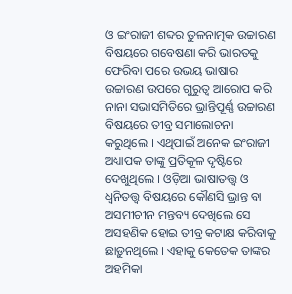ଓ ଇଂରାଜୀ ଶବ୍ଦର ତୁଳନାତ୍ମକ ଉଚ୍ଚାରଣ ବିଷୟରେ ଗବେଷଣା କରି ଭାରତକୁ ଫେରିବା ପରେ ଉଭୟ ଭାଷାର ଉଚ୍ଚାରଣ ଉପରେ ଗୁରୁତ୍ବ ଆରୋପ କରି ନାନା ସଭାସମିତିରେ ଭ୍ରାନ୍ତିପୂର୍ଣ୍ଣ ଉଚ୍ଚାରଣ ବିଷୟରେ ତୀବ୍ର ସମାଲୋଚନା କରୁଥିଲେ । ଏଥିପାଇଁ ଅନେକ ଇଂରାଜୀ ଅଧ୍ୟାପକ ତାଙ୍କୁ ପ୍ରତିକୂଳ ଦୃଷ୍ଟିରେ ଦେଖୁଥିଲେ । ଓଡ଼ିଆ ଭାଷାତତ୍ତ୍ଵ ଓ ଧ୍ଵନିତତ୍ତ୍ଵ ବିଷୟରେ କୌଣସି ଭ୍ରାନ୍ତ ବା ଅସମୀଚୀନ ମନ୍ତବ୍ୟ ଦେଖିଲେ ସେ ଅସହଣିକ ହୋଇ ତୀବ୍ର କଟାକ୍ଷ କରିବାକୁ ଛାଡ଼ୁନଥିଲେ । ଏହାକୁ କେତେକ ତାଙ୍କର ଅହମିକା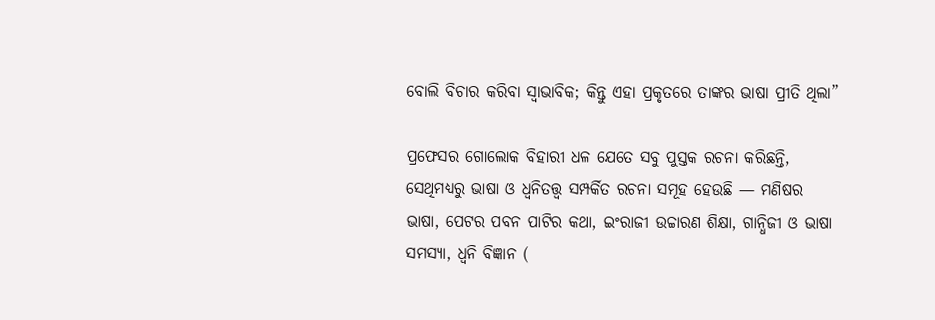ବୋଲି ବିଚାର କରିବା ସ୍ଵାଭାବିକ; କିନ୍ତୁ ଏହା ପ୍ରକୃତରେ ତାଙ୍କର ଭାଷା ପ୍ରୀତି ଥିଲା”

ପ୍ରଫେସର ଗୋଲୋକ ବିହାରୀ ଧଳ ଯେତେ ସବୁ ପୁସ୍ତକ ରଚନା କରିଛନ୍ତି, ସେଥିମଧ୍ୟରୁ ଭାଷା ଓ ଧ୍ଵନିତତ୍ତ୍ଵ ସମ୍ପର୍କିତ ରଚନା ସମୂହ ହେଉଛି — ମଣିଷର ଭାଷା, ପେଟର ପବନ ପାଟିର କଥା, ଇଂରାଜୀ ଉଚ୍ଚାରଣ ଶିକ୍ଷା, ଗାନ୍ଧିଜୀ ଓ ଭାଷା ସମସ୍ୟା, ଧ୍ଵନି ବିଜ୍ଞାନ (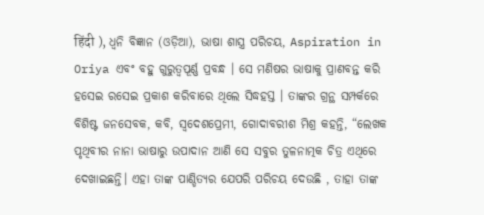हिंदी ), ଧ୍ଵନି ବିଜ୍ଞାନ (ଓଡ଼ିଆ), ଭାଷା ଶାସ୍ତ୍ର ପରିଚୟ, Aspiration in Oriya ଏବଂ ବହୁ ଗୁରୁତ୍ବପୂର୍ଣ୍ଣ ପ୍ରବନ୍ଧ । ସେ ମଣିଷର ଭାଷାକୁ ପ୍ରାଣବନ୍ତ କରି ହସେଇ ରସେଇ ପ୍ରକାଶ କରିବାରେ ଥିଲେ ସିଦ୍ଧହସ୍ତ । ତାଙ୍କର ଗ୍ରନ୍ଥ ସମ୍ପର୍କରେ ବିଶିଷ୍ଟ ଜନସେବକ, କବି, ସ୍ବଦେଶପ୍ରେମୀ, ଗୋଦାବରୀଶ ମିଶ୍ର କହନ୍ତି, “ଲେଖକ ପୃଥିବୀର ନାନା ଭାଷାରୁ ଉପାଦାନ ଆଣି ସେ ସବୁର ତୁଳନାତ୍ମକ ଚିତ୍ର ଏଥିରେ ଦେଖାଇଛନ୍ତି। ଏହା ତାଙ୍କ ପାଣ୍ଡିତ୍ୟର ଯେପରି ପରିଚୟ ଦେଉଛି , ତାହା ତାଙ୍କ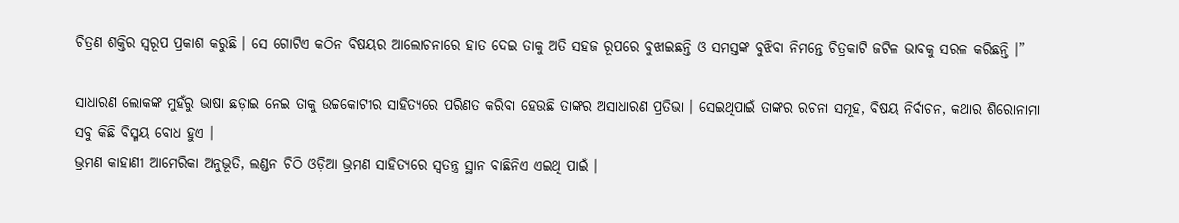ଚିତ୍ରଣ ଶକ୍ତିର ସ୍ଵରୂପ ପ୍ରକାଶ କରୁଛି । ସେ ଗୋଟିଏ କଠିନ ବିଷୟର ଆଲୋଚନାରେ ହାତ ଦେଇ ତାକୁ ଅତି ସହଜ ରୂପରେ ବୁଝାଇଛନ୍ତି ଓ ସମସ୍ତଙ୍କ ବୁଝିବା ନିମନ୍ତେ ଚିତ୍ରକାଟି ଜଟିଳ ଭାବକୁ ସରଳ କରିଛନ୍ତି ।”

ସାଧାରଣ ଲୋକଙ୍କ ମୁହଁରୁ ଭାଷା ଛଡ଼ାଇ ନେଇ ତାକୁ ଉଚ୍ଚକୋଟୀର ସାହିତ୍ୟରେ ପରିଣତ କରିବା ହେଉଛି ତାଙ୍କର ଅସାଧାରଣ ପ୍ରତିଭା । ସେଇଥିପାଇଁ ତାଙ୍କର ରଚନା ସମୂହ, ବିଷୟ ନିର୍ବାଚନ, କଥାର ଶିରୋନାମା ସବୁ କିଛି ବିସ୍ମୟ ବୋଧ ହୁଏ ।
ଭ୍ରମଣ କାହାଣୀ ଆମେରିକା ଅନୁଭୂତି, ଲଣ୍ଡନ ଚିଠି ଓଡ଼ିଆ ଭ୍ରମଣ ସାହିତ୍ୟରେ ସ୍ଵତନ୍ତ୍ର ସ୍ଥାନ ବାଛିନିଏ ଏଇଥି ପାଇଁ ।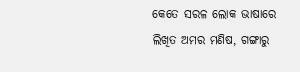କେତେ ସରଳ ଲୋକ ଭାଷାରେ ଲିଖିତ ଅମର ମଣିଷ, ଗଙ୍ଗାରୁ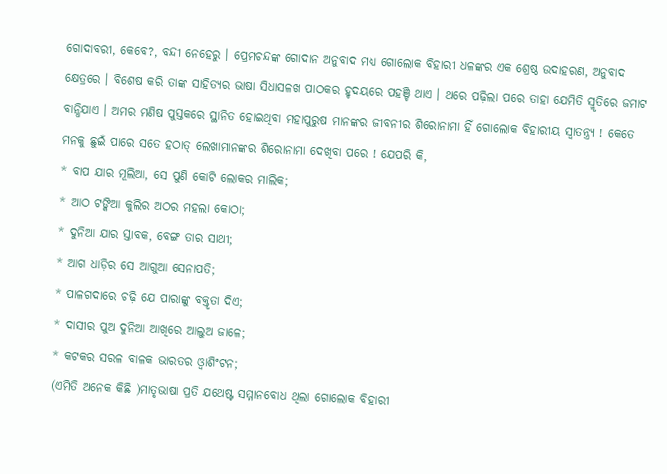ଗୋଦାବରୀ, କେବେ?, ବନ୍ଦୀ ନେହେରୁ । ପ୍ରେମଚନ୍ଦଙ୍କ ଗୋଦାନ ଅନୁବାଦ ମଧ୍ୟ ଗୋଲୋକ ବିହାରୀ ଧଳଙ୍କର ଏକ ଶ୍ରେଷ୍ଠ ଉଦାହରଣ, ଅନୁବାଦ କ୍ଷେତ୍ରରେ । ବିଶେଷ କରି ତାଙ୍କ ସାହିତ୍ୟର ଭାଷା ସିଧାସଳଖ ପାଠକର ହୃଦୟରେ ପହଞ୍ଚି ଥାଏ । ଥରେ ପଢ଼ିଲା ପରେ ତାହା ଯେମିତି ସ୍ମୃତିରେ ଜମାଟ ବାନ୍ଧିଯାଏ । ଅମର ମଣିଷ ପୁସ୍ତକରେ ସ୍ଥାନିତ ହୋଇଥିବା ମହାପୁରୁଷ ମାନଙ୍କର ଜୀବନୀର ଶିରୋନାମା ହିଁ ଗୋଲୋକ ବିହାରୀୟ ସ୍ଵାତନ୍ତ୍ର୍ୟ ! କେତେ ମନକୁ ଛୁଇଁ ପାରେ ସତେ ହଠାତ୍ ଲେଖାମାନଙ୍କର ଶିରୋନାମା ଦେଖିବା ପରେ ! ଯେପରି କି,
* ବାପ ଯାର ମୂଲିଆ, ସେ ପୁଣି କୋଟି ଲୋକର ମାଲିକ;
* ଆଠ ଟଙ୍କିଆ କୁଲିର ଅଠର ମହଲା କୋଠା;
* ଦୁନିଆ ଯାର ସ୍ତାବକ, ବେଙ୍ଗ ତାର ସାଥୀ;
* ଆଗ ଧାଡ଼ିର ସେ ଆଗୁଆ ସେନାପତି;
* ପାଳଗଦାରେ ଚଢ଼ି ଯେ ପାରାଙ୍କୁ ବକ୍ତୃତା ଦିଏ;
* ଦାସୀର ପୁଅ ଦୁନିଆ ଆଖିରେ ଆଲୁଅ ଜାଳେ;
* କଟକର ସରଳ ବାଳକ ଭାରତର ଓ୍ୱାଶିଂଟନ;
(ଏମିତି ଅନେକ କିଛି )ମାତୃଭାଷା ପ୍ରତି ଯଥେଷ୍ଟ ସମ୍ମାନବୋଧ ଥିଲା ଗୋଲୋକ ବିହାରୀ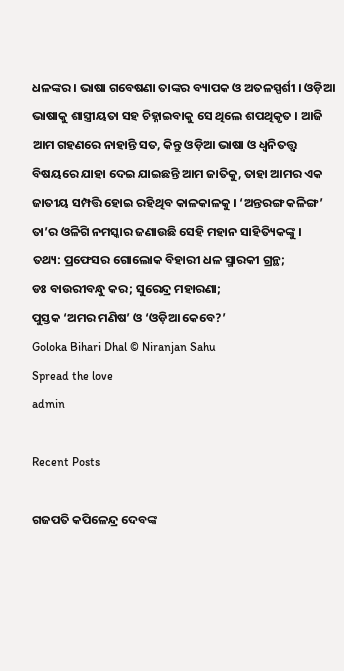ଧଳଙ୍କର । ଭାଷା ଗବେଷଣା ତାଙ୍କର ବ୍ୟାପକ ଓ ଅତଳସ୍ପର୍ଶୀ । ଓଡ଼ିଆ ଭାଷାକୁ ଶାସ୍ତ୍ରୀୟତା ସହ ଚିହ୍ନାଇବାକୁ ସେ ଥିଲେ ଶପଥିକୃତ । ଆଜି ଆମ ଗହଣରେ ନାହାନ୍ତି ସତ, କିନ୍ତୁ ଓଡ଼ିଆ ଭାଷା ଓ ଧ୍ଵନିତତ୍ତ୍ଵ ବିଷୟରେ ଯାହା ଦେଇ ଯାଇଛନ୍ତି ଆମ ଜାତିକୁ, ତାହା ଆମର ଏକ ଜାତୀୟ ସମ୍ପତ୍ତି ହୋଇ ରହିଥିବ କାଳକାଳକୁ । ‘ଅନ୍ତରଙ୍ଗ କଳିଙ୍ଗ’ ତା’ର ଓଳିଗି ନମସ୍କାର ଜଣାଉଛି ସେହି ମହାନ ସାହିତ୍ୟିକଙ୍କୁ ।
ତଥ୍ୟ: ପ୍ରଫେସର ଗୋଲୋକ ବିହାରୀ ଧଳ ସ୍ମାରକୀ ଗ୍ରନ୍ଥ;
ଡଃ ବାଉରୀବନ୍ଧୁ କର; ସୁରେନ୍ଦ୍ର ମହାରଣା;
ପୁସ୍ତକ ‘ଅମର ମଣିଷ’ ଓ ‘ଓଡ଼ିଆ କେବେ?’
Goloka Bihari Dhal © Niranjan Sahu
Spread the love
admin

Recent Posts

ଗଜପତି କପିଳେନ୍ଦ୍ର ଦେବଙ୍କ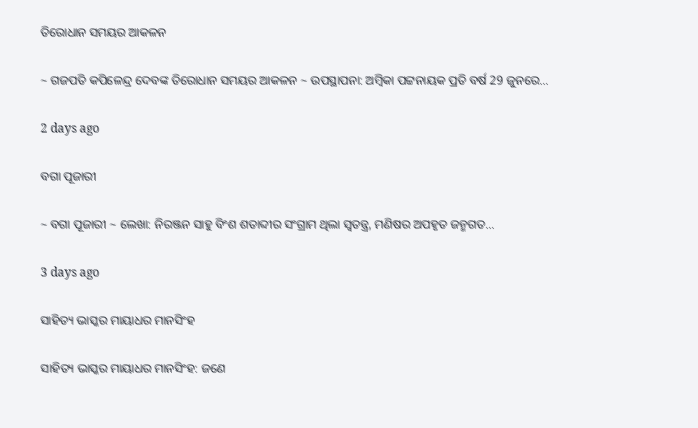ତିରୋଧାନ ସମୟର ଆକଳନ

~ ଗଜପତି କପିଳେନ୍ଦ୍ର ଦେବଙ୍କ ତିରୋଧାନ ସମୟର ଆକଳନ ~ ଉପସ୍ଥାପନା: ଅମ୍ବିକା ପଟ୍ଟନାୟକ ପ୍ରତି ବର୍ଷ 29 ଜୁନରେ…

2 days ago

ବଗା ପୂଜାରୀ

~ ବଗା ପୂଜାରୀ ~ ଲେଖା: ନିରଞ୍ଜନ ସାହୁ ବିଂଶ ଶତାବ୍ଦୀର ସଂଗ୍ରାମ ଥିଲା ସ୍ଵତନ୍ତ୍ର, ମଣିଷର ଅପହୃତ ଜନ୍ମଗତ…

3 days ago

ସାହିତ୍ୟ ଭାସ୍କର ମାୟାଧର ମାନସିଂହ

ସାହିତ୍ୟ ଭାସ୍କର ମାୟାଧର ମାନସିଂହ: ଜଣେ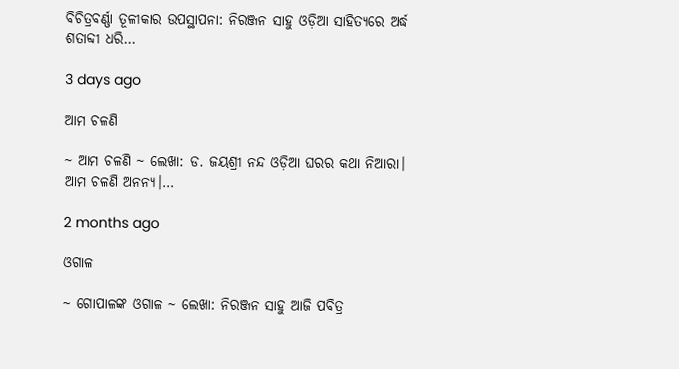ବିଚିତ୍ରବର୍ଣ୍ଣା ତୂଳୀକାର ଉପସ୍ଥାପନା: ନିରଞ୍ଜନ ସାହୁ ଓଡ଼ିଆ ସାହିତ୍ୟରେ ଅର୍ଦ୍ଧ ଶତାବ୍ଦୀ ଧରି…

3 days ago

ଆମ ଚଳଣି

~ ଆମ ଚଳଣି ~ ଲେଖା: ଡ. ଜୟଶ୍ରୀ ନନ୍ଦ ଓଡ଼ିଆ ଘରର କଥା ନିଆରା। ଆମ ଚଳଣି ଅନନ୍ୟ।…

2 months ago

ଓଗାଳ

~ ଗୋପାଳଙ୍କ ଓଗାଳ ~ ଲେଖା: ନିରଞ୍ଜନ ସାହୁ ଆଜି ପବିତ୍ର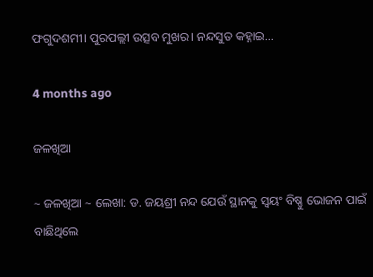ଫଗୁଦଶମୀ। ପୁରପଲ୍ଲୀ ଉତ୍ସବ ମୁଖର। ନନ୍ଦସୁତ କହ୍ନାଇ…

4 months ago

ଜଳଖିଆ

~ ଜଳଖିଆ ~ ଲେଖା: ଡ. ଜୟଶ୍ରୀ ନନ୍ଦ ଯେଉଁ ସ୍ଥାନକୁ ସ୍ବୟଂ ବିଷ୍ଣୁ ଭୋଜନ ପାଇଁ ବାଛିଥିଲେ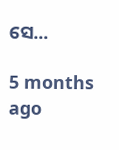ସେ…

5 months ago